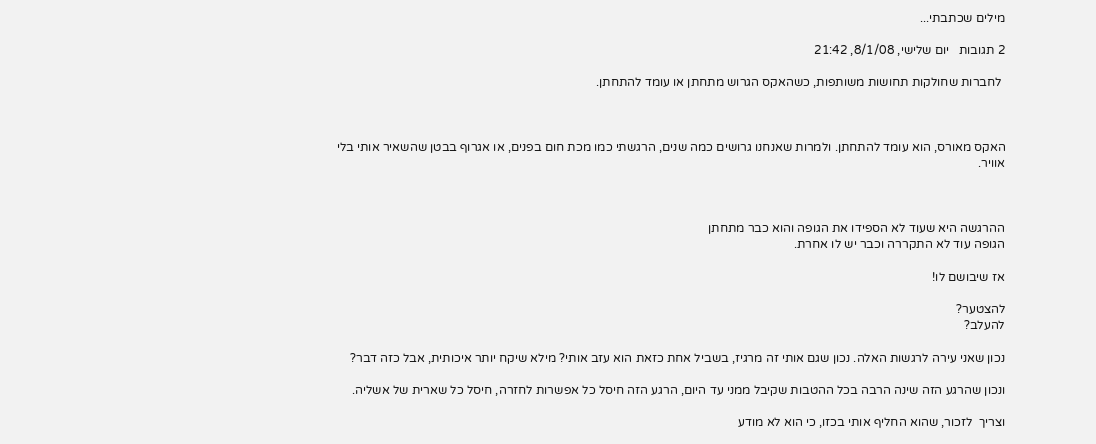מילים שכתבתי...

2 תגובות   יום שלישי, 8/1/08, 21:42

 לחברות שחולקות תחושות משותפות, כשהאקס הגרוש מתחתן או עומד להתחתן.



האקס מאורס, הוא עומד להתחתן. ולמרות שאנחנו גרושים כמה שנים, הרגשתי כמו מכת חום בפנים, או אגרוף בבטן שהשאיר אותי בלי אוויר.



ההרגשה היא שעוד לא הספידו את הגופה והוא כבר מתחתן
הגופה עוד לא התקררה וכבר יש לו אחרת.

אז שיבושם לו!

להצטער?
להעלב?

נכון שאני עירה לרגשות האלה. נכון שגם אותי זה מרגיז, בשביל אחת כזאת הוא עזב אותי? מילא שיקח יותר איכותית, אבל כזה דבר?

ונכון שהרגע הזה שינה הרבה בכל ההטבות שקיבל ממני עד היום, הרגע הזה חיסל כל אפשרות לחזרה, חיסל כל שארית של אשליה.

וצריך  לזכור, שהוא החליף אותי בכזו, כי הוא לא מודע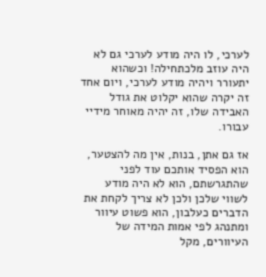לערכי, לו היה מודע לערכי גם לא היה עוזב מלכתחילה! וכשהוא יתעורר ויהיה מודע לערכי, ויום אחד זה יקרה שהוא יקלוט את גודל האבידה שלו, זה יהיה מאוחר מידיי עבורו.

אז גם אתן, בנות, אין מה להצטער, הוא הפסיד אותכם עוד לפני שהתגרשתם, הוא לא היה מודע לשווי שלכן ולכן לא צריך לקחת את הדברים כעלבון, הוא פשוט עיוור ומתנהג לפי אמות המידה של העיוורים, מקל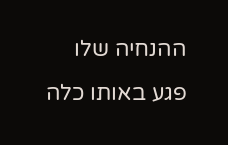ההנחיה שלו פגע באותו כלה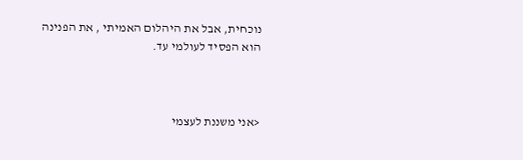נוכחית, אבל את היהלום האמיתי , את הפנינה הוא הפסיד לעולמי עד.



<אני משננת לעצמי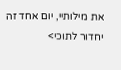את מילותיי, יום אחד זה יחדור לתוכי>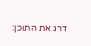דרג את התוכן: